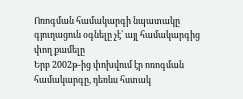Ոռոգման համակարգի նպատակը գյուղացուն օգնելը չէ՝ այլ համակարգից փող քամելը
Երբ 2002թ-ից փոխվում էր ոռոգման համակարգը, դեռևս հստակ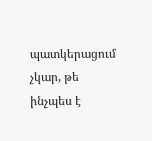պատկերացում չկար, թե ինչպես է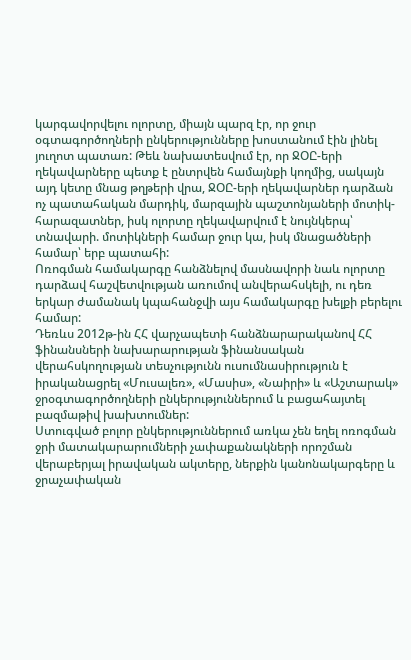կարգավորվելու ոլորտը, միայն պարզ էր, որ ջուր օգտագործողների ընկերությունները խոստանում էին լինել յուղոտ պատառ: Թեև նախատեսվում էր, որ ՋՕԸ-երի ղեկավարները պետք է ընտրվեն համայնքի կողմից, սակայն այդ կետը մնաց թղթերի վրա, ՋՕԸ-երի ղեկավարներ դարձան ոչ պատահական մարդիկ, մարզային պաշտոնյաների մոտիկ-հարազատներ, իսկ ոլորտը ղեկավարվում է նույնկերպ՝ տնավարի. մոտիկների համար ջուր կա, իսկ մնացածների համար՝ երբ պատահի:
Ոռոգման համակարգը հանձնելով մասնավորի նաև ոլորտը դարձավ հաշվետվության առումով անվերահսկելի, ու դեռ երկար ժամանակ կպահանջվի այս համակարգը խելքի բերելու համար:
Դեռևս 2012թ-ին ՀՀ վարչապետի հանձնարարականով ՀՀ ֆինանսների նախարարության ֆինանսական վերահսկողության տեսչությունն ուսումնասիրություն է իրականացրել «Մուսալեռ», «Մասիս», «Նաիրի» և «Աշտարակ» ջրօգտագործողների ընկերություններում և բացահայտել բազմաթիվ խախտումներ:
Ստուգված բոլոր ընկերություններում առկա չեն եղել ոռոգման ջրի մատակարարումների չափաքանակների որոշման վերաբերյալ իրավական ակտերը, ներքին կանոնակարգերը և ջրաչափական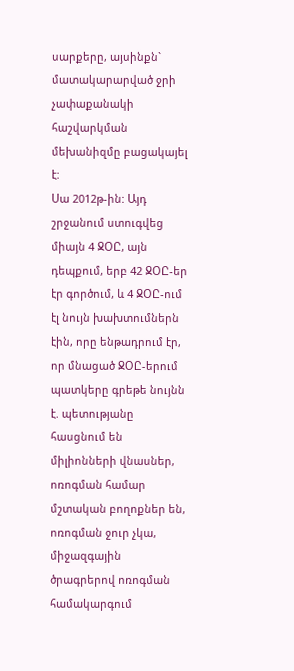սարքերը, այսինքն` մատակարարված ջրի չափաքանակի հաշվարկման մեխանիզմը բացակայել է:
Սա 2012թ-ին: Այդ շրջանում ստուգվեց միայն 4 ՋՕԸ, այն դեպքում, երբ 42 ՋՕԸ-եր էր գործում, և 4 ՋՕԸ-ում էլ նույն խախտումներն էին, որը ենթադրում էր, որ մնացած ՋՕԸ-երում պատկերը գրեթե նույնն է. պետությանը հասցնում են միլիոնների վնասներ, ոռոգման համար մշտական բողոքներ են, ոռոգման ջուր չկա, միջազգային ծրագրերով ոռոգման համակարգում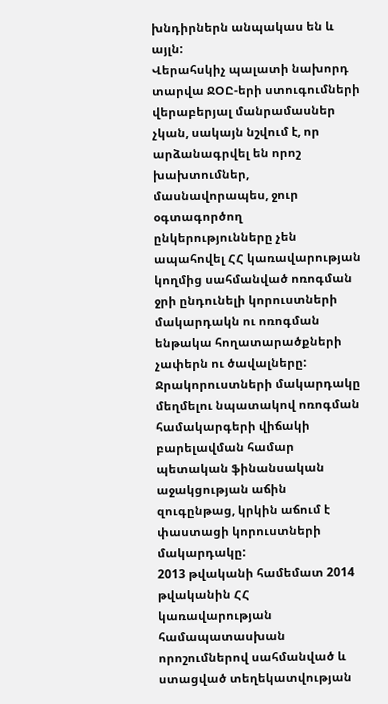խնդիրներն անպակաս են և այլն:
Վերահսկիչ պալատի նախորդ տարվա ՋՕԸ-երի ստուգումների վերաբերյալ մանրամասներ չկան, սակայն նշվում է, որ արձանագրվել են որոշ խախտումներ, մասնավորապես, ջուր օգտագործող ընկերությունները չեն ապահովել ՀՀ կառավարության կողմից սահմանված ոռոգման ջրի ընդունելի կորուստների մակարդակն ու ոռոգման ենթակա հողատարածքների չափերն ու ծավալները:
Ջրակորուստների մակարդակը մեղմելու նպատակով ոռոգման համակարգերի վիճակի բարելավման համար պետական ֆինանսական աջակցության աճին զուգընթաց, կրկին աճում է փաստացի կորուստների մակարդակը:
2013 թվականի համեմատ 2014 թվականին ՀՀ կառավարության համապատասխան որոշումներով սահմանված և ստացված տեղեկատվության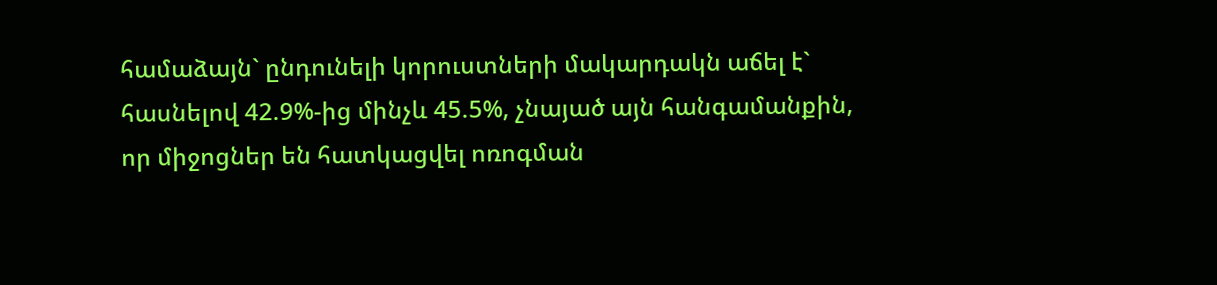համաձայն` ընդունելի կորուստների մակարդակն աճել է` հասնելով 42.9%-ից մինչև 45.5%, չնայած այն հանգամանքին, որ միջոցներ են հատկացվել ոռոգման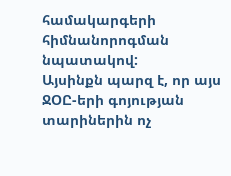համակարգերի հիմնանորոգման նպատակով:
Այսինքն պարզ է, որ այս ՋՕԸ-երի գոյության տարիներին ոչ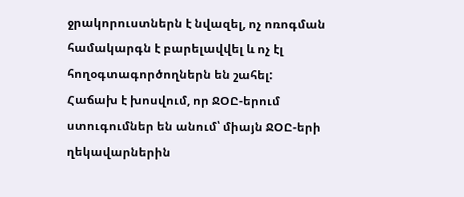ջրակորուստներն է նվազել, ոչ ոռոգման համակարգն է բարելավվել և ոչ էլ հողօգտագործողներն են շահել:
Հաճախ է խոսվում, որ ՋՕԸ-երում ստուգումներ են անում՝ միայն ՋՕԸ-երի ղեկավարներին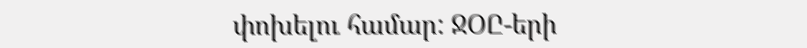փոխելու համար: ՋՕԸ-երի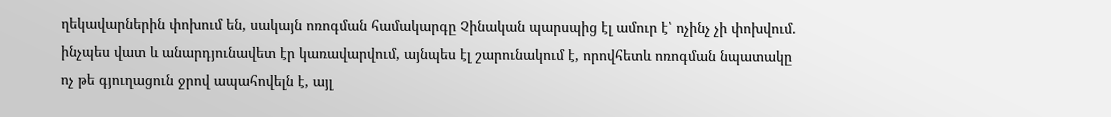ղեկավարներին փոխում են, սակայն ոռոգման համակարգը Չինական պարսպից էլ ամուր է՝ ոչինչ չի փոխվում. ինչպես վատ և անարդյունավետ էր կառավարվում, այնպես էլ շարունակում է, որովհետև ոռոգման նպատակը ոչ թե գյուղացուն ջրով ապահովելն է, այլ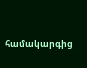համակարգից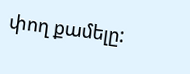փող քամելը: